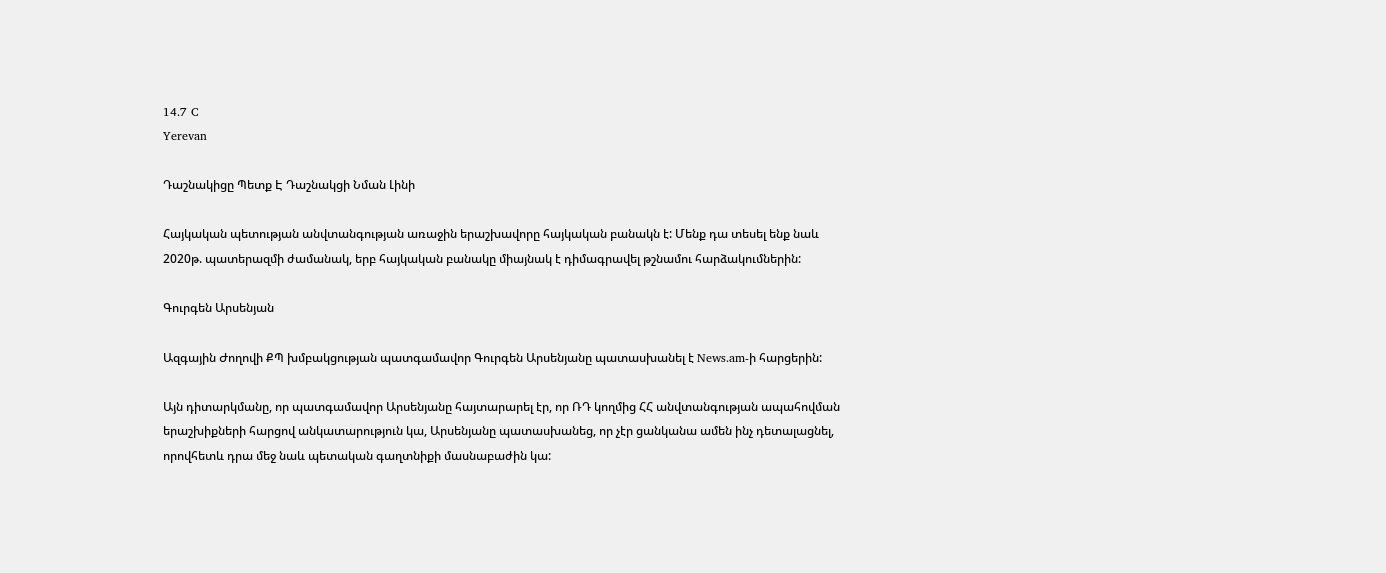14.7 C
Yerevan

Դաշնակիցը Պետք Է Դաշնակցի Նման Լինի

Հայկական պետության անվտանգության առաջին երաշխավորը հայկական բանակն է: Մենք դա տեսել ենք նաև 2020թ. պատերազմի ժամանակ, երբ հայկական բանակը միայնակ է դիմագրավել թշնամու հարձակումներին:

Գուրգեն Արսենյան

Ազգային Ժողովի ՔՊ խմբակցության պատգամավոր Գուրգեն Արսենյանը պատասխանել է News.am‑ի հարցերին:

Այն դիտարկմանը, որ պատգամավոր Արսենյանը հայտարարել էր, որ ՌԴ կողմից ՀՀ անվտանգության ապահովման երաշխիքների հարցով անկատարություն կա, Արսենյանը պատասխանեց, որ չէր ցանկանա ամեն ինչ դետալացնել, որովհետև դրա մեջ նաև պետական գաղտնիքի մասնաբաժին կա: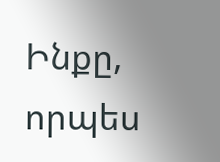Ինքը, որպես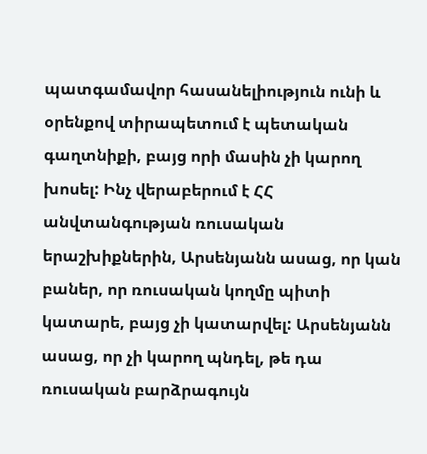պատգամավոր հասանելիություն ունի և օրենքով տիրապետում է պետական գաղտնիքի, բայց որի մասին չի կարող խոսել: Ինչ վերաբերում է ՀՀ անվտանգության ռուսական երաշխիքներին, Արսենյանն ասաց, որ կան բաներ, որ ռուսական կողմը պիտի կատարե, բայց չի կատարվել: Արսենյանն ասաց, որ չի կարող պնդել, թե դա ռուսական բարձրագույն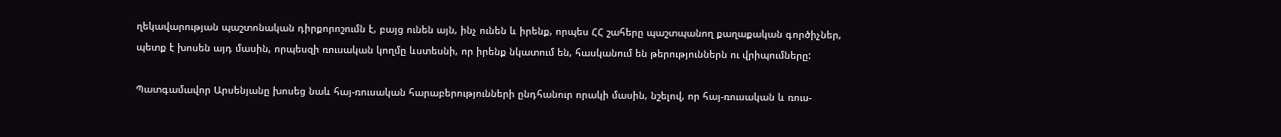ղեկավարության պաշտոնական դիրքորոշումն է, բայց ունեն այն, ինչ ունեն և իրենք, որպես ՀՀ շահերը պաշտպանող քաղաքական գործիչներ, պետք է խոսեն այդ մասին, որպեսզի ռուսական կողմը ևստեսնի, որ իրենք նկատում են, հասկանում են թերություններն ու վրիպումները:

Պատգամավոր Արսենյանը խոսեց նաև հայ-ռուսական հարաբերությունների ընդհանուր որակի մասին, նշելով, որ հայ-ռուսական և ռուս-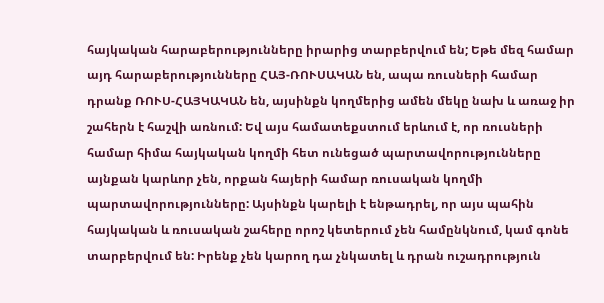հայկական հարաբերությունները իրարից տարբերվում են; Եթե մեզ համար այդ հարաբերությունները ՀԱՅ-ՌՈՒՍԱԿԱՆ են, ապա ռուսների համար դրանք ՌՈՒՍ-ՀԱՅԿԱԿԱՆ են, այսինքն կողմերից ամեն մեկը նախ և առաջ իր շահերն է հաշվի առնում: Եվ այս համատեքստում երևում է, որ ռուսների համար հիմա հայկական կողմի հետ ունեցած պարտավորությունները այնքան կարևոր չեն, որքան հայերի համար ռուսական կողմի պարտավորությունները: Այսինքն կարելի է ենթադրել, որ այս պահին հայկական և ռուսական շահերը որոշ կետերում չեն համընկնում, կամ գոնե տարբերվում են: Իրենք չեն կարող դա չնկատել և դրան ուշադրություն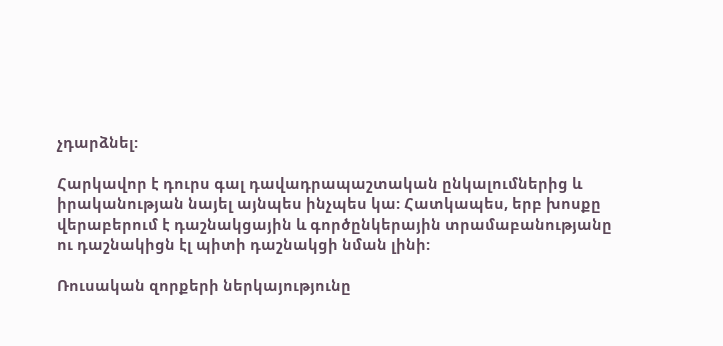չդարձնել:

Հարկավոր է դուրս գալ դավադրապաշտական ընկալումներից և իրականության նայել այնպես ինչպես կա: Հատկապես, երբ խոսքը վերաբերում է դաշնակցային և գործընկերային տրամաբանությանը ու դաշնակիցն էլ պիտի դաշնակցի նման լինի:

Ռուսական զորքերի ներկայությունը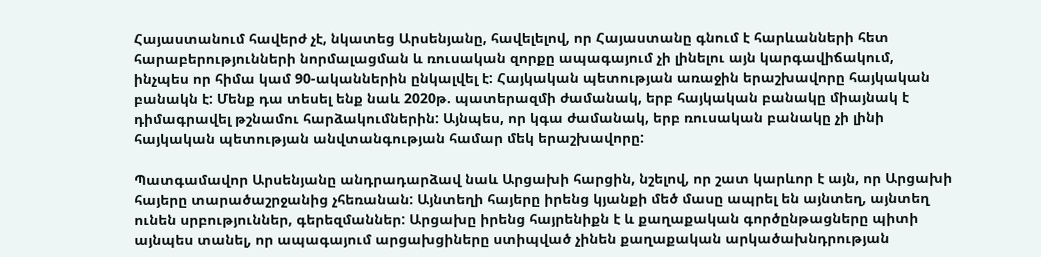Հայաստանում հավերժ չէ, նկատեց Արսենյանը, հավելելով, որ Հայաստանը գնում է հարևանների հետ հարաբերությունների նորմալացման և ռուսական զորքը ապագայում չի լինելու այն կարգավիճակում, ինչպես որ հիմա կամ 90-ականներին ընկալվել է: Հայկական պետության առաջին երաշխավորը հայկական բանակն է: Մենք դա տեսել ենք նաև 2020թ. պատերազմի ժամանակ, երբ հայկական բանակը միայնակ է դիմագրավել թշնամու հարձակումներին: Այնպես, որ կգա ժամանակ, երբ ռուսական բանակը չի լինի հայկական պետության անվտանգության համար մեկ երաշխավորը:

Պատգամավոր Արսենյանը անդրադարձավ նաև Արցախի հարցին, նշելով, որ շատ կարևոր է այն, որ Արցախի հայերը տարածաշրջանից չհեռանան: Այնտեղի հայերը իրենց կյանքի մեծ մասը ապրել են այնտեղ, այնտեղ ունեն սրբություններ, գերեզմաններ: Արցախը իրենց հայրենիքն է և քաղաքական գործընթացները պիտի այնպես տանել, որ ապագայում արցախցիները ստիպված չինեն քաղաքական արկածախնդրության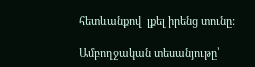հետևանքով  լքել իրենց տունը:

Ամբողջական տեսանյութը՝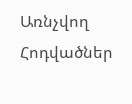Առնչվող Հոդվածներ